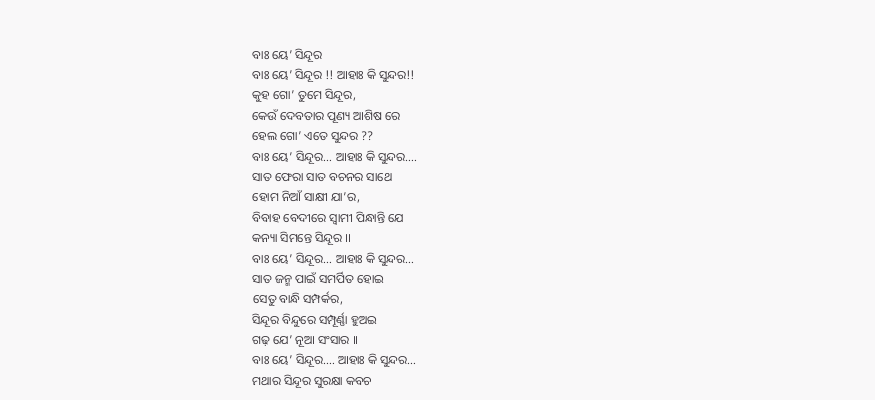ବାଃ ୟେ’ ସିନ୍ଦୂର
ବାଃ ୟେ’ ସିନ୍ଦୂର !! ଆହାଃ କି ସୁନ୍ଦର!!
କୁହ ଗୋ’ ତୁମେ ସିନ୍ଦୂର,
କେଉଁ ଦେବତାର ପୂଣ୍ୟ ଆଶିଷ ରେ
ହେଲ ଗୋ’ ଏତେ ସୁନ୍ଦର ??
ବାଃ ୟେ’ ସିନ୍ଦୂର… ଆହାଃ କି ସୁନ୍ଦର….
ସାତ ଫେରା ସାତ ବଚନର ସାଥେ
ହୋମ ନିଆଁ ସାକ୍ଷୀ ଯା’ର,
ବିବାହ ବେଦୀରେ ସ୍ୱାମୀ ପିନ୍ଧାନ୍ତି ଯେ
କନ୍ୟା ସିମନ୍ତେ ସିନ୍ଦୂର ।।
ବାଃ ୟେ’ ସିନ୍ଦୂର… ଆହାଃ କି ସୁନ୍ଦର…
ସାତ ଜନ୍ମ ପାଇଁ ସମର୍ପିତ ହୋଇ
ସେତୁ ବାନ୍ଧି ସମ୍ପର୍କର,
ସିନ୍ଦୂର ବିନ୍ଦୁରେ ସମ୍ପୂର୍ଣ୍ଣା ହୁଅଇ
ଗଢ଼ ଯେ’ ନୂଆ ସଂସାର ।।
ବାଃ ୟେ’ ସିନ୍ଦୂର…. ଆହାଃ କି ସୁନ୍ଦର…
ମଥାର ସିନ୍ଦୂର ସୁରକ୍ଷା କବଚ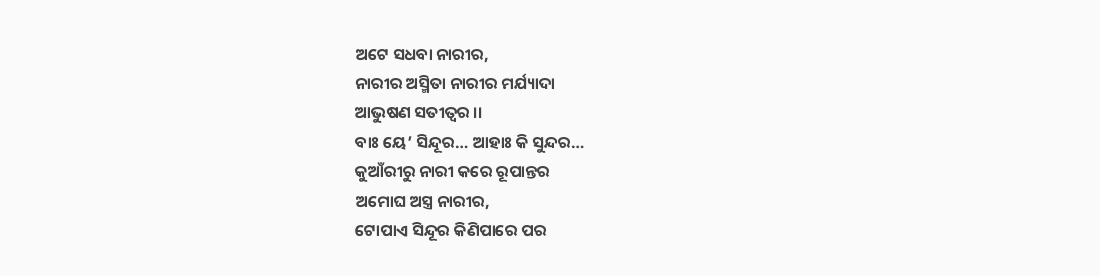ଅଟେ ସଧବା ନାରୀର,
ନାରୀର ଅସ୍ମିତା ନାରୀର ମର୍ଯ୍ୟାଦା
ଆଭୁଷଣ ସତୀତ୍ଵର ।।
ବାଃ ୟେ’ ସିନ୍ଦୂର… ଆହାଃ କି ସୁନ୍ଦର…
କୁଆଁରୀରୁ ନାରୀ କରେ ରୂପାନ୍ତର
ଅମୋଘ ଅସ୍ତ୍ର ନାରୀର,
ଟୋପାଏ ସିନ୍ଦୂର କିଣିପାରେ ପର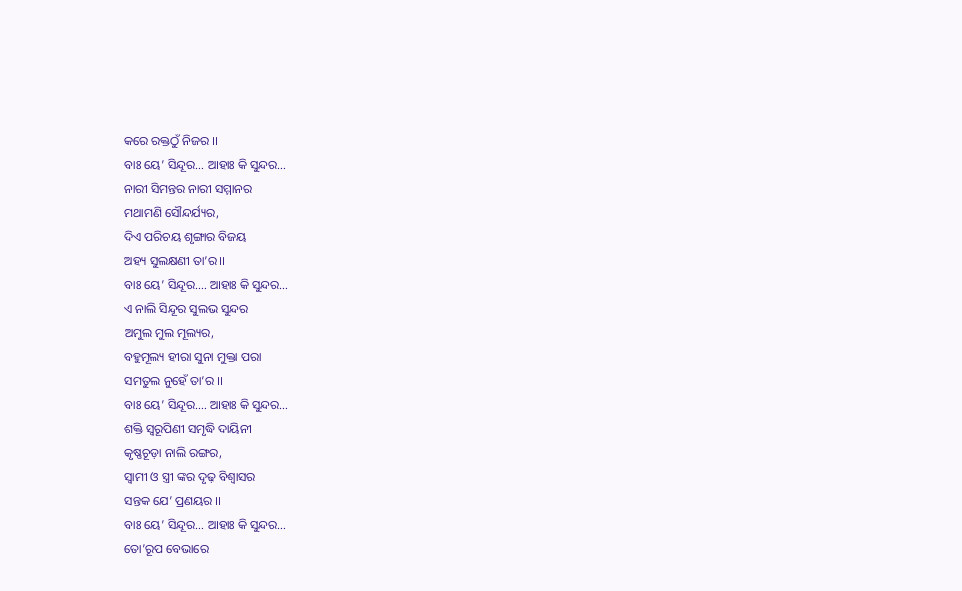କରେ ରକ୍ତଠୁଁ ନିଜର ।।
ବାଃ ୟେ’ ସିନ୍ଦୂର… ଆହାଃ କି ସୁନ୍ଦର…
ନାରୀ ସିମନ୍ତର ନାରୀ ସମ୍ମାନର
ମଥାମଣି ସୌନ୍ଦର୍ଯ୍ୟର,
ଦିଏ ପରିଚୟ ଶୃଙ୍ଗାର ବିଜୟ
ଅହ୍ୟ ସୁଲକ୍ଷଣୀ ତା’ର।।
ବାଃ ୟେ’ ସିନ୍ଦୂର…. ଆହାଃ କି ସୁନ୍ଦର…
ଏ ନାଲି ସିନ୍ଦୂର ସୁଲଭ ସୁନ୍ଦର
ଅମୁଲ ମୁଲ ମୂଲ୍ୟର,
ବହୁମୂଲ୍ୟ ହୀରା ସୁନା ମୁକ୍ତା ପରା
ସମତୁଲ ନୁହେଁ ତା’ର ।।
ବାଃ ୟେ’ ସିନ୍ଦୂର…. ଆହାଃ କି ସୁନ୍ଦର…
ଶକ୍ତି ସ୍ୱରୂପିଣୀ ସମୃଦ୍ଧି ଦାୟିନୀ
କୃଷ୍ଣଚୂଡ଼ା ନାଲି ରଙ୍ଗର,
ସ୍ୱାମୀ ଓ ସ୍ତ୍ରୀ ଙ୍କର ଦୃଢ଼ ବିଶ୍ୱାସର
ସନ୍ତକ ଯେ’ ପ୍ରଣୟର ।।
ବାଃ ୟେ’ ସିନ୍ଦୂର… ଆହାଃ କି ସୁନ୍ଦର…
ତୋ’ରୂପ ବେଭାରେ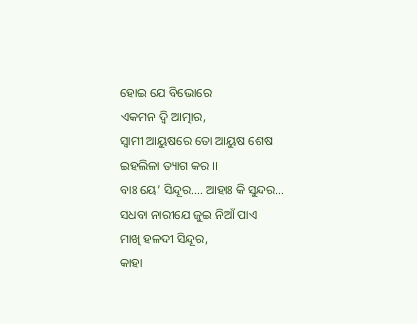ହୋଇ ଯେ ବିଭୋରେ
ଏକମନ ଦ୍ୱି ଆତ୍ମାର,
ସ୍ବାମୀ ଆୟୁଷରେ ତୋ ଆୟୁଷ ଶେଷ
ଇହଲିଳା ତ୍ୟାଗ କର ।।
ବାଃ ୟେ’ ସିନ୍ଦୂର…. ଆହାଃ କି ସୁନ୍ଦର…
ସଧବା ନାରୀଯେ ଜୁଇ ନିଆଁ ପାଏ
ମାଖି ହଳଦୀ ସିନ୍ଦୂର,
କାହା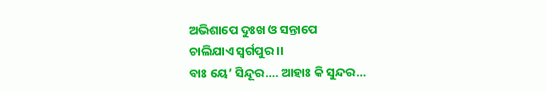ଅଭିଶାପେ ଦୁଃଖ ଓ ସନ୍ତାପେ
ଚାଲିଯାଏ ସ୍ୱର୍ଗପୁର ।।
ବାଃ ୟେ’ ସିନ୍ଦୂର…. ଆହାଃ କି ସୁନ୍ଦର…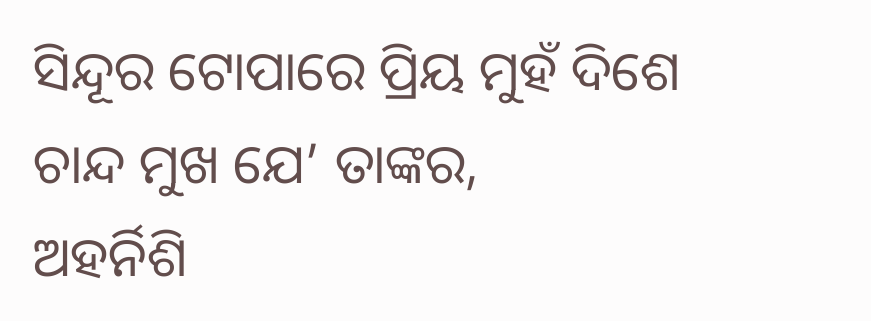ସିନ୍ଦୂର ଟୋପାରେ ପ୍ରିୟ ମୁହଁ ଦିଶେ
ଚାନ୍ଦ ମୁଖ ଯେ’ ତାଙ୍କର,
ଅହର୍ନିଶି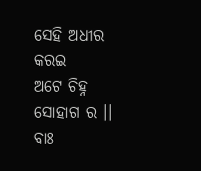ସେହି ଅଧୀର କରଇ
ଅଟେ ଚିହ୍ନ ସୋହାଗ ର ।।
ବାଃ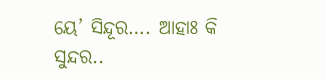ୟେ’ ସିନ୍ଦୂର…. ଆହାଃ କି ସୁନ୍ଦର..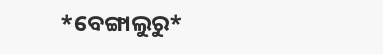*ବେଙ୍ଗାଲୁରୁ*